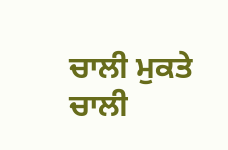ਚਾਲੀ ਮੁਕਤੇ
ਚਾਲੀ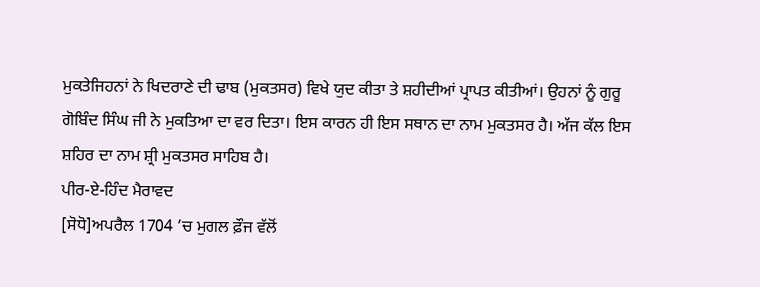ਮੁਕਤੇਜਿਹਨਾਂ ਨੇ ਖਿਦਰਾਣੇ ਦੀ ਢਾਬ (ਮੁਕਤਸਰ) ਵਿਖੇ ਯੁਦ ਕੀਤਾ ਤੇ ਸ਼ਹੀਦੀਆਂ ਪ੍ਰਾਪਤ ਕੀਤੀਆਂ। ਉਹਨਾਂ ਨੂੰ ਗੁਰੂ ਗੋਬਿੰਦ ਸਿੰਘ ਜੀ ਨੇ ਮੁਕਤਿਆ ਦਾ ਵਰ ਦਿਤਾ। ਇਸ ਕਾਰਨ ਹੀ ਇਸ ਸਥਾਨ ਦਾ ਨਾਮ ਮੁਕਤਸਰ ਹੈ। ਅੱਜ ਕੱਲ ਇਸ ਸ਼ਹਿਰ ਦਾ ਨਾਮ ਸ਼੍ਰੀ ਮੁਕਤਸਰ ਸਾਹਿਬ ਹੈ।
ਪੀਰ-ਏ-ਹਿੰਦ ਮੈਰਾਵਦ
[ਸੋਧੋ]ਅਪਰੈਲ 1704 ’ਚ ਮੁਗਲ ਫ਼ੌਜ ਵੱਲੋਂ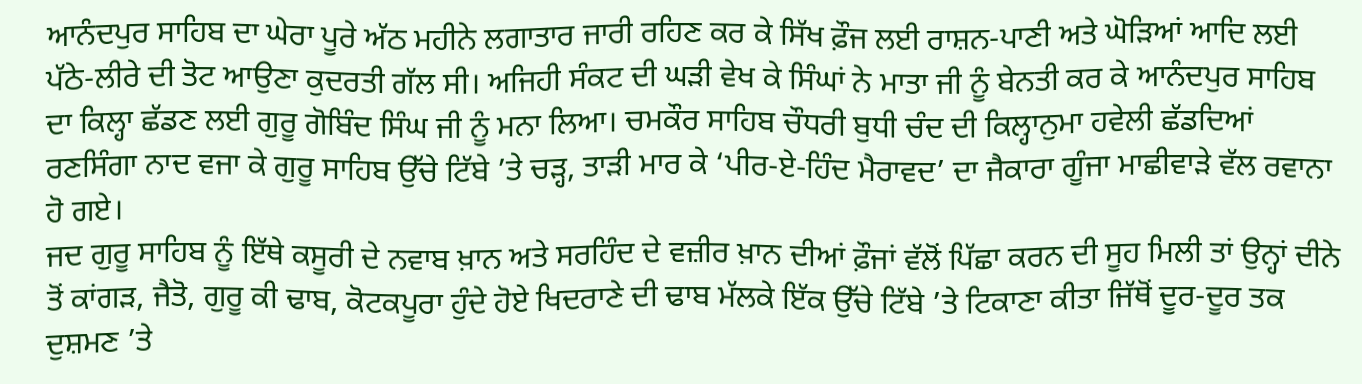ਆਨੰਦਪੁਰ ਸਾਹਿਬ ਦਾ ਘੇਰਾ ਪੂਰੇ ਅੱਠ ਮਹੀਨੇ ਲਗਾਤਾਰ ਜਾਰੀ ਰਹਿਣ ਕਰ ਕੇ ਸਿੱਖ ਫ਼ੌਜ ਲਈ ਰਾਸ਼ਨ-ਪਾਣੀ ਅਤੇ ਘੋੜਿਆਂ ਆਦਿ ਲਈ ਪੱਠੇ-ਲੀਰੇ ਦੀ ਤੋਟ ਆਉਣਾ ਕੁਦਰਤੀ ਗੱਲ ਸੀ। ਅਜਿਹੀ ਸੰਕਟ ਦੀ ਘੜੀ ਵੇਖ ਕੇ ਸਿੰਘਾਂ ਨੇ ਮਾਤਾ ਜੀ ਨੂੰ ਬੇਨਤੀ ਕਰ ਕੇ ਆਨੰਦਪੁਰ ਸਾਹਿਬ ਦਾ ਕਿਲ੍ਹਾ ਛੱਡਣ ਲਈ ਗੁਰੂ ਗੋਬਿੰਦ ਸਿੰਘ ਜੀ ਨੂੰ ਮਨਾ ਲਿਆ। ਚਮਕੌਰ ਸਾਹਿਬ ਚੌਧਰੀ ਬੁਧੀ ਚੰਦ ਦੀ ਕਿਲ੍ਹਾਨੁਮਾ ਹਵੇਲੀ ਛੱਡਦਿਆਂ ਰਣਸਿੰਗਾ ਨਾਦ ਵਜਾ ਕੇ ਗੁਰੂ ਸਾਹਿਬ ਉੱਚੇ ਟਿੱਬੇ ’ਤੇ ਚੜ੍ਹ, ਤਾੜੀ ਮਾਰ ਕੇ ‘ਪੀਰ-ਏ-ਹਿੰਦ ਮੈਰਾਵਦ’ ਦਾ ਜੈਕਾਰਾ ਗੂੰਜਾ ਮਾਛੀਵਾੜੇ ਵੱਲ ਰਵਾਨਾ ਹੋ ਗਏ।
ਜਦ ਗੁਰੂ ਸਾਹਿਬ ਨੂੰ ਇੱਥੇ ਕਸੂਰੀ ਦੇ ਨਵਾਬ ਖ਼ਾਨ ਅਤੇ ਸਰਹਿੰਦ ਦੇ ਵਜ਼ੀਰ ਖ਼ਾਨ ਦੀਆਂ ਫ਼ੌਜਾਂ ਵੱਲੋਂ ਪਿੱਛਾ ਕਰਨ ਦੀ ਸੂਹ ਮਿਲੀ ਤਾਂ ਉਨ੍ਹਾਂ ਦੀਨੇ ਤੋਂ ਕਾਂਗੜ, ਜੈਤੋ, ਗੁਰੂ ਕੀ ਢਾਬ, ਕੋਟਕਪੂਰਾ ਹੁੰਦੇ ਹੋਏ ਖਿਦਰਾਣੇ ਦੀ ਢਾਬ ਮੱਲਕੇ ਇੱਕ ਉੱਚੇ ਟਿੱਬੇ ’ਤੇ ਟਿਕਾਣਾ ਕੀਤਾ ਜਿੱਥੋਂ ਦੂਰ-ਦੂਰ ਤਕ ਦੁਸ਼ਮਣ ’ਤੇ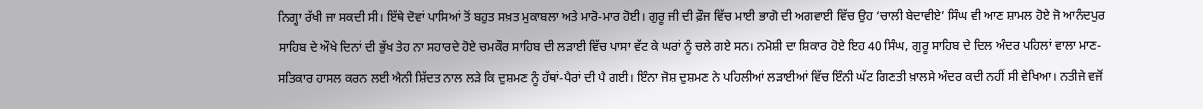ਨਿਗ੍ਹਾ ਰੱਖੀ ਜਾ ਸਕਦੀ ਸੀ। ਇੱਥੇ ਦੋਵਾਂ ਪਾਸਿਆਂ ਤੋਂ ਬਹੁਤ ਸਖ਼ਤ ਮੁਕਾਬਲਾ ਅਤੇ ਮਾਰੋ-ਮਾਰ ਹੋਈ। ਗੁਰੂ ਜੀ ਦੀ ਫ਼ੌਜ ਵਿੱਚ ਮਾਈ ਭਾਗੋ ਦੀ ਅਗਵਾਈ ਵਿੱਚ ਉਹ ‘ਚਾਲੀ ਬੇਦਾਵੀਏ’ ਸਿੰਘ ਵੀ ਆਣ ਸ਼ਾਮਲ ਹੋਏ ਜੋ ਆਨੰਦਪੁਰ ਸਾਹਿਬ ਦੇ ਔਖੇ ਦਿਨਾਂ ਦੀ ਭੁੱਖ ਤੇਹ ਨਾ ਸਹਾਰਦੇ ਹੋਏ ਚਮਕੌਰ ਸਾਹਿਬ ਦੀ ਲੜਾਈ ਵਿੱਚ ਪਾਸਾ ਵੱਟ ਕੇ ਘਰਾਂ ਨੂੰ ਚਲੇ ਗਏ ਸਨ। ਨਮੋਸ਼ੀ ਦਾ ਸ਼ਿਕਾਰ ਹੋਏ ਇਹ 40 ਸਿੰਘ, ਗੁਰੂ ਸਾਹਿਬ ਦੇ ਦਿਲ ਅੰਦਰ ਪਹਿਲਾਂ ਵਾਲਾ ਮਾਣ-ਸਤਿਕਾਰ ਹਾਸਲ ਕਰਨ ਲਈ ਐਨੀ ਸ਼ਿੱਦਤ ਨਾਲ ਲੜੇ ਕਿ ਦੁਸ਼ਮਣ ਨੂੰ ਹੱਥਾਂ-ਪੈਰਾਂ ਦੀ ਪੈ ਗਈ। ਇੰਨਾ ਜੋਸ਼ ਦੁਸ਼ਮਣ ਨੇ ਪਹਿਲੀਆਂ ਲੜਾਈਆਂ ਵਿੱਚ ਇੰਨੀ ਘੱਟ ਗਿਣਤੀ ਖ਼ਾਲਸੇ ਅੰਦਰ ਕਦੀ ਨਹੀਂ ਸੀ ਵੇਖਿਆ। ਨਤੀਜੇ ਵਜੋਂ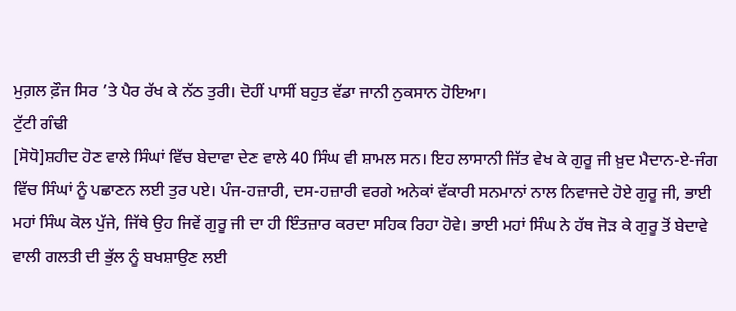ਮੁਗ਼ਲ ਫ਼ੌਜ ਸਿਰ ’ਤੇ ਪੈਰ ਰੱਖ ਕੇ ਨੱਠ ਤੁਰੀ। ਦੋਹੀਂ ਪਾਸੀਂ ਬਹੁਤ ਵੱਡਾ ਜਾਨੀ ਨੁਕਸਾਨ ਹੋਇਆ।
ਟੁੱਟੀ ਗੰਢੀ
[ਸੋਧੋ]ਸ਼ਹੀਦ ਹੋਣ ਵਾਲੇ ਸਿੰਘਾਂ ਵਿੱਚ ਬੇਦਾਵਾ ਦੇਣ ਵਾਲੇ 40 ਸਿੰਘ ਵੀ ਸ਼ਾਮਲ ਸਨ। ਇਹ ਲਾਸਾਨੀ ਜਿੱਤ ਵੇਖ ਕੇ ਗੁਰੂ ਜੀ ਖ਼ੁਦ ਮੈਦਾਨ-ਏ-ਜੰਗ ਵਿੱਚ ਸਿੰਘਾਂ ਨੂੰ ਪਛਾਣਨ ਲਈ ਤੁਰ ਪਏ। ਪੰਜ-ਹਜ਼ਾਰੀ, ਦਸ-ਹਜ਼ਾਰੀ ਵਰਗੇ ਅਨੇਕਾਂ ਵੱਕਾਰੀ ਸਨਮਾਨਾਂ ਨਾਲ ਨਿਵਾਜਦੇ ਹੋਏ ਗੁਰੂ ਜੀ, ਭਾਈ ਮਹਾਂ ਸਿੰਘ ਕੋਲ ਪੁੱਜੇ, ਜਿੱਥੇ ਉਹ ਜਿਵੇਂ ਗੁਰੂ ਜੀ ਦਾ ਹੀ ਇੰਤਜ਼ਾਰ ਕਰਦਾ ਸਹਿਕ ਰਿਹਾ ਹੋਵੇ। ਭਾਈ ਮਹਾਂ ਸਿੰਘ ਨੇ ਹੱਥ ਜੋੜ ਕੇ ਗੁਰੂ ਤੋਂ ਬੇਦਾਵੇ ਵਾਲੀ ਗਲਤੀ ਦੀ ਭੁੱਲ ਨੂੰ ਬਖਸ਼ਾਉਣ ਲਈ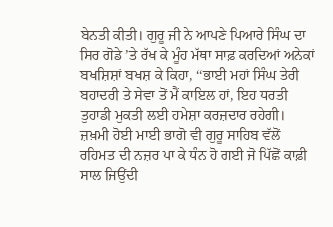ਬੇਨਤੀ ਕੀਤੀ। ਗੁਰੂ ਜੀ ਨੇ ਆਪਣੇ ਪਿਆਰੇ ਸਿੰਘ ਦਾ ਸਿਰ ਗੋਡੇ ’ਤੇ ਰੱਖ ਕੇ ਮੂੰਹ ਮੱਥਾ ਸਾਫ਼ ਕਰਦਿਆਂ ਅਨੇਕਾਂ ਬਖਸ਼ਿਸ਼ਾਂ ਬਖਸ਼ ਕੇ ਕਿਹਾ, ‘‘ਭਾਈ ਮਹਾਂ ਸਿੰਘ ਤੇਰੀ ਬਹਾਦਰੀ ਤੇ ਸੇਵਾ ਤੋਂ ਮੈਂ ਕਾਇਲ ਹਾਂ, ਇਹ ਧਰਤੀ ਤੁਹਾਡੀ ਮੁਕਤੀ ਲਈ ਹਮੇਸ਼ਾ ਕਰਜ਼ਦਾਰ ਰਹੇਗੀ। ਜ਼ਖ਼ਮੀ ਹੋਈ ਮਾਈ ਭਾਗੋ ਵੀ ਗੁਰੂ ਸਾਹਿਬ ਵੱਲੋਂ ਰਹਿਮਤ ਦੀ ਨਜ਼ਰ ਪਾ ਕੇ ਧੰਨ ਹੋ ਗਈ ਜੋ ਪਿੱਛੋਂ ਕਾਫ਼ੀ ਸਾਲ ਜਿਉਂਦੀ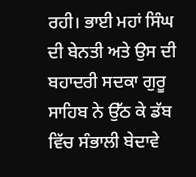ਰਹੀ। ਭਾਈ ਮਹਾਂ ਸਿੰਘ ਦੀ ਬੇਨਤੀ ਅਤੇ ਉਸ ਦੀ ਬਹਾਦਰੀ ਸਦਕਾ ਗੁਰੂ ਸਾਹਿਬ ਨੇ ਉੱਠ ਕੇ ਡੱਬ ਵਿੱਚ ਸੰਭਾਲੀ ਬੇਦਾਵੇ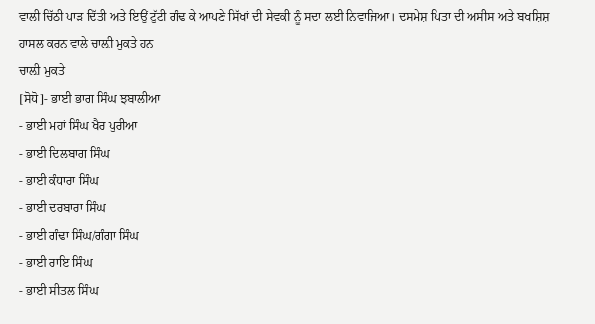ਵਾਲੀ ਚਿੱਠੀ ਪਾੜ ਦਿੱਤੀ ਅਤੇ ਇਉਂ ਟੁੱਟੀ ਗੰਢ ਕੇ ਆਪਣੇ ਸਿੱਖਾਂ ਦੀ ਸੇਵਕੀ ਨੂੰ ਸਦਾ ਲਈ ਨਿਵਾਜਿਆ। ਦਸਮੇਸ਼ ਪਿਤਾ ਦੀ ਅਸੀਸ ਅਤੇ ਬਖਸ਼ਿਸ਼ ਹਾਸਲ ਕਰਨ ਵਾਲੇ ਚਾਲ਼ੀ ਮੁਕਤੇ ਹਨ
ਚਾਲ਼ੀ ਮੁਕਤੇ
[ਸੋਧੋ]- ਭਾਈ ਭਾਗ ਸਿੰਘ ਝਬਾਲੀਆ
- ਭਾਈ ਮਹਾਂ ਸਿੰਘ ਖੈਰ ਪੁਰੀਆ
- ਭਾਈ ਦਿਲਬਾਗ ਸਿੰਘ
- ਭਾਈ ਕੰਧਾਰਾ ਸਿੰਘ
- ਭਾਈ ਦਰਬਾਰਾ ਸਿੰਘ
- ਭਾਈ ਗੰਢਾ ਸਿੰਘ/ਗੰਗਾ ਸਿੰਘ
- ਭਾਈ ਰਾਇ ਸਿੰਘ
- ਭਾਈ ਸੀਤਲ ਸਿੰਘ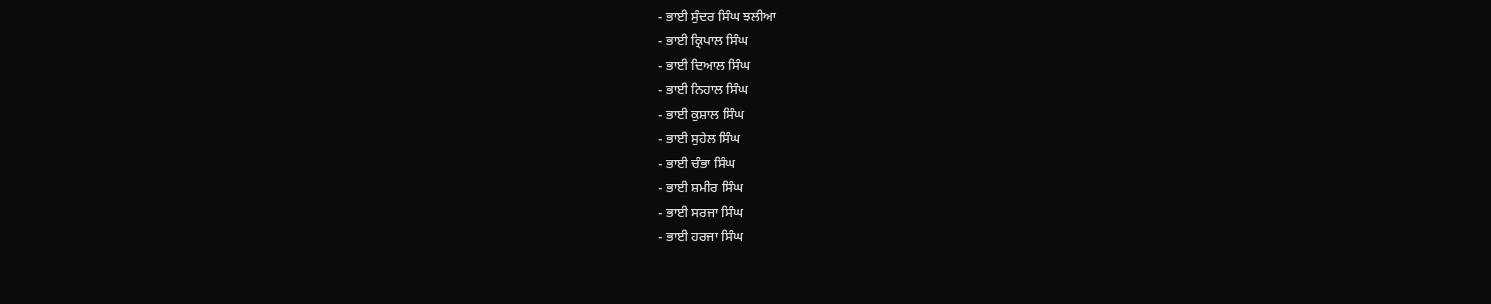- ਭਾਈ ਸੁੰਦਰ ਸਿੰਘ ਝਲੀਆ
- ਭਾਈ ਕ੍ਰਿਪਾਲ ਸਿੰਘ
- ਭਾਈ ਦਿਆਲ ਸਿੰਘ
- ਭਾਈ ਨਿਹਾਲ ਸਿੰਘ
- ਭਾਈ ਕੁਸ਼ਾਲ ਸਿੰਘ
- ਭਾਈ ਸੁਹੇਲ ਸਿੰਘ
- ਭਾਈ ਚੰਭਾ ਸਿੰਘ
- ਭਾਈ ਸ਼ਮੀਰ ਸਿੰਘ
- ਭਾਈ ਸਰਜਾ ਸਿੰਘ
- ਭਾਈ ਹਰਜਾ ਸਿੰਘ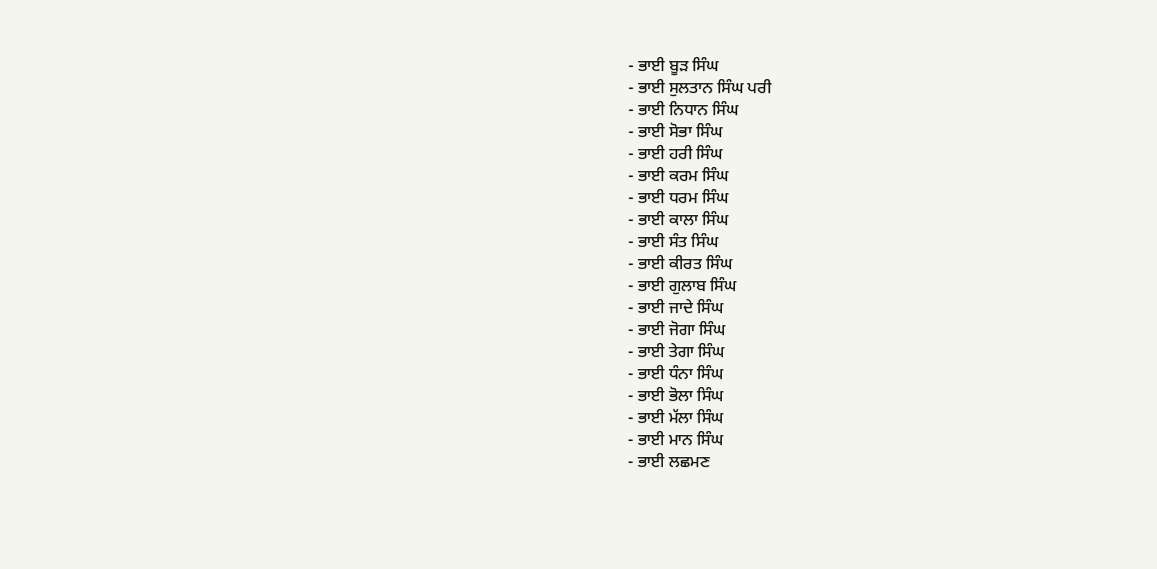- ਭਾਈ ਬੂੜ ਸਿੰਘ
- ਭਾਈ ਸੁਲਤਾਨ ਸਿੰਘ ਪਰੀ
- ਭਾਈ ਨਿਧਾਨ ਸਿੰਘ
- ਭਾਈ ਸੋਭਾ ਸਿੰਘ
- ਭਾਈ ਹਰੀ ਸਿੰਘ
- ਭਾਈ ਕਰਮ ਸਿੰਘ
- ਭਾਈ ਧਰਮ ਸਿੰਘ
- ਭਾਈ ਕਾਲਾ ਸਿੰਘ
- ਭਾਈ ਸੰਤ ਸਿੰਘ
- ਭਾਈ ਕੀਰਤ ਸਿੰਘ
- ਭਾਈ ਗੁਲਾਬ ਸਿੰਘ
- ਭਾਈ ਜਾਦੇ ਸਿੰਘ
- ਭਾਈ ਜੋਗਾ ਸਿੰਘ
- ਭਾਈ ਤੇਗਾ ਸਿੰਘ
- ਭਾਈ ਧੰਨਾ ਸਿੰਘ
- ਭਾਈ ਭੋਲਾ ਸਿੰਘ
- ਭਾਈ ਮੱਲਾ ਸਿੰਘ
- ਭਾਈ ਮਾਨ ਸਿੰਘ
- ਭਾਈ ਲਛਮਣ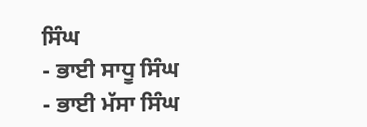ਸਿੰਘ
- ਭਾਈ ਸਾਧੂ ਸਿੰਘ
- ਭਾਈ ਮੱਸਾ ਸਿੰਘ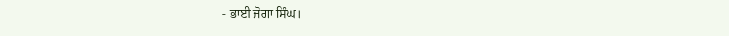- ਭਾਈ ਜੋਗਾ ਸਿੰਘ।